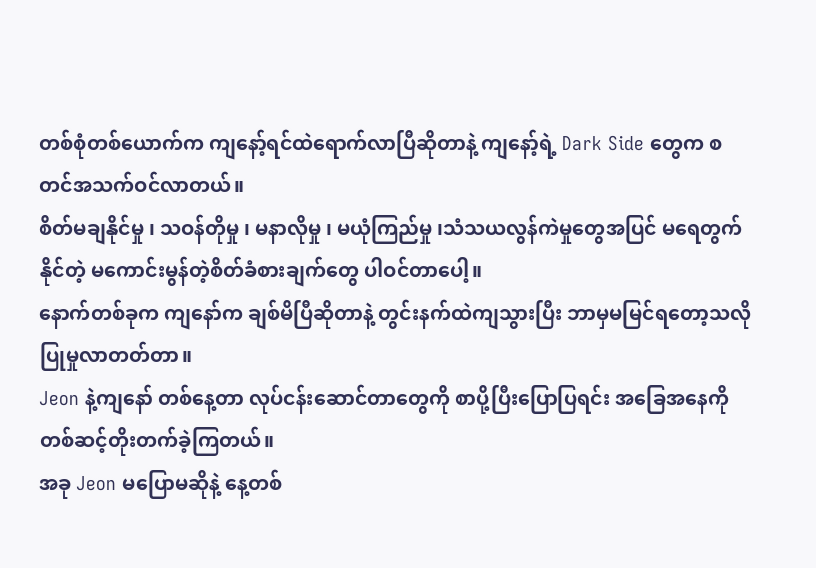တစ်စုံတစ်ယောက်က ကျနော့်ရင်ထဲရောက်လာပြီဆိုတာနဲ့ ကျနော့်ရဲ့ Dark Side တွေက စတင်အသက်ဝင်လာတယ်။
စိတ်မချနိုင်မှု ၊ သဝန်တိုမှု ၊ မနာလိုမှု ၊ မယုံကြည်မှု ၊သံသယလွန်ကဲမှုတွေအပြင် မရေတွက်နိုင်တဲ့ မကောင်းမွန်တဲ့စိတ်ခံစားချက်တွေ ပါဝင်တာပေါ့။
နောက်တစ်ခုက ကျနော်က ချစ်မိပြီဆိုတာနဲ့ တွင်းနက်ထဲကျသွားပြီး ဘာမှမမြင်ရတော့သလို ပြုမှုလာတတ်တာ။
Jeon နဲ့ကျနော် တစ်နေ့တာ လုပ်ငန်းဆောင်တာတွေကို စာပို့ပြီးပြောပြရင်း အခြေအနေကို တစ်ဆင့်တိုးတက်ခဲ့ကြတယ်။
အခု Jeon မပြောမဆိုနဲ့ နေ့တစ်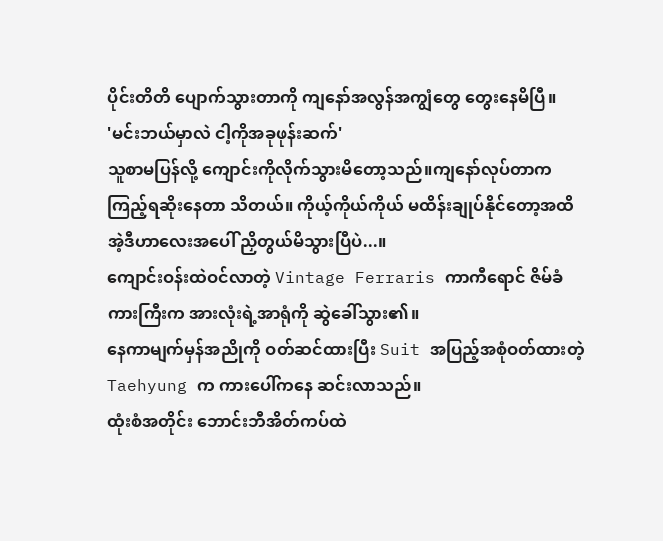ပိုင်းတိတိ ပျောက်သွားတာကို ကျနော်အလွန်အကျွံတွေ တွေးနေမိပြီ။
'မင်းဘယ်မှာလဲ ငါ့ကိုအခုဖုန်းဆက်'
သူစာမပြန်လို့ ကျောင်းကိုလိုက်သွားမိတော့သည်။ကျနော်လုပ်တာက ကြည့်ရဆိုးနေတာ သိတယ်။ ကိုယ့်ကိုယ်ကိုယ် မထိန်းချုပ်နိုင်တော့အထိ အဲ့ဒီဟာလေးအပေါ် ညှိတွယ်မိသွားပြီပဲ...။
ကျောင်းဝန်းထဲဝင်လာတဲ့ Vintage Ferraris ကာကီရောင် ဇိမ်ခံကားကြီးက အားလုံးရဲ့အာရုံကို ဆွဲခေါ်သွား၏။
နေကာမျက်မှန်အညိုကို ဝတ်ဆင်ထားပြီး Suit အပြည့်အစုံဝတ်ထားတဲ့ Taehyung က ကားပေါ်ကနေ ဆင်းလာသည်။
ထုံးစံအတိုင်း ဘောင်းဘီအိတ်ကပ်ထဲ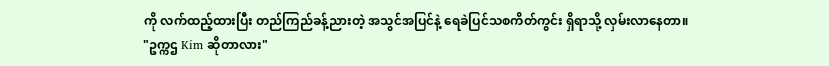ကို လက်ထည့်ထားပြီး တည်ကြည်ခန့်ညားတဲ့ အသွင်အပြင်နဲ့ ရေခဲပြင်သစကိတ်ကွင်း ရှိရာသို့ လှမ်းလာနေတာ။
"ဥက္ကဌ Kim ဆိုတာလား"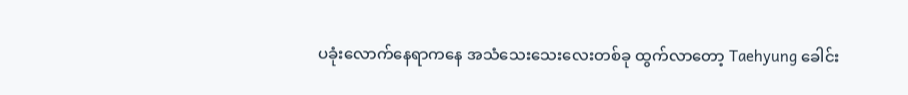ပခုံးလောက်နေရာကနေ အသံသေးသေးလေးတစ်ခု ထွက်လာတော့ Taehyung ခေါင်း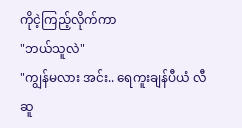ကိုငဲ့ကြည့်လိုက်ကာ
"ဘယ်သူလဲ"
"ကျွန်မလား အင်း.. ရေကူးချန်ပီယံ လီဆူ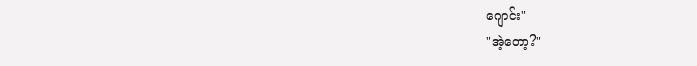ဂျောင်း"
"အဲ့တော့?"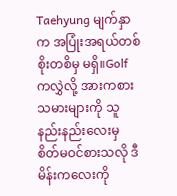Taehyung မျက်နှာက အပြုံးအရယ်တစ်စိုးတစိမှ မရှိ။Golf ကလွှဲလို့ အားကစားသမားများကို သူနည်းနည်းလေးမှ စိတ်မဝင်စားသလို ဒီမိန်းကလေးကို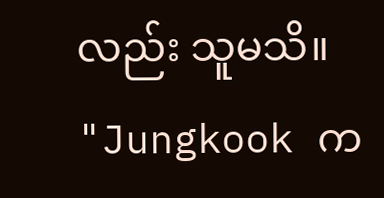လည်း သူမသိ။
"Jungkook က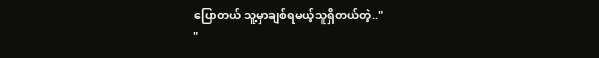ပြောတယ် သူ့မှာချစ်ရမယ့်သူရှိတယ်တဲ့.."
"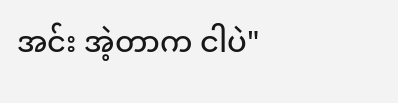အင်း အဲ့တာက ငါပဲ"